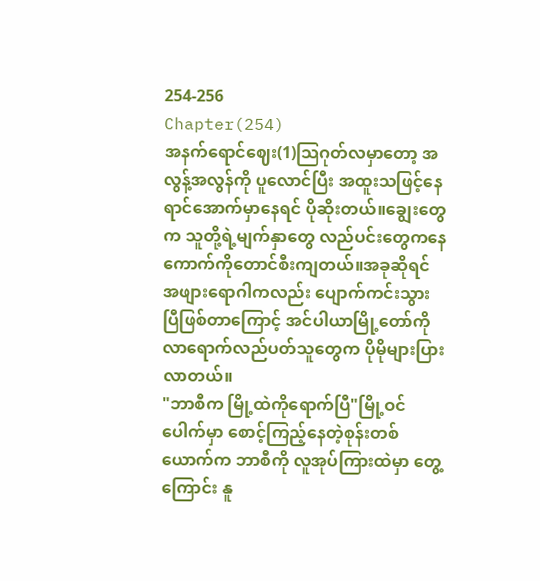254-256
Chapter(254)
အနက်ရောင်ဈေး(1)သြဂုတ်လမှာတော့ အလွန့်အလွန်ကို ပူလောင်ပြီး အထူးသဖြင့်နေရာင်အောက်မှာနေရင် ပိုဆိုးတယ်။ချွေးတွေက သူတို့ရဲ့မျက်နှာတွေ လည်ပင်းတွေကနေ ကောက်ကိုတောင်စီးကျတယ်။အခုဆိုရင် အဖျားရောဂါကလည်း ပျောက်ကင်းသွားပြီဖြစ်တာကြောင့် အင်ပါယာမြို့တော်ကို လာရောက်လည်ပတ်သူတွေက ပိုမိုများပြားလာတယ်။
"ဘာစီက မြို့ထဲကိုရောက်ပြီ"မြို့ဝင်ပေါက်မှာ စောင့်ကြည့်နေတဲ့စုန်းတစ်ယောက်က ဘာစီကို လူအုပ်ကြားထဲမှာ တွေ့ကြောင်း နူ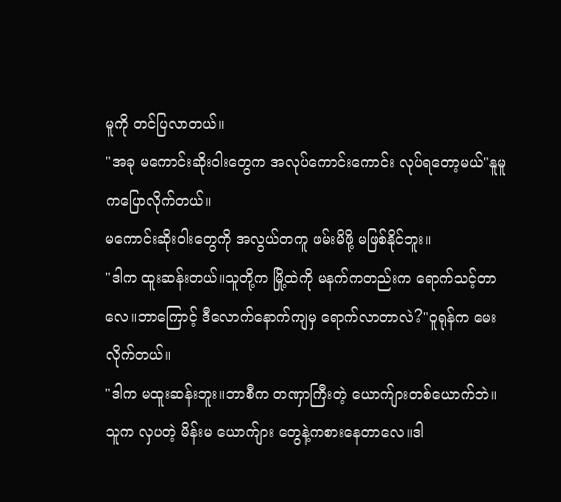မူကို တင်ပြလာတယ်။
"အခု မကောင်းဆိုးဝါးတွေက အလုပ်ကောင်းကောင်း လုပ်ရတော့မယ်"နူမူကပြောလိုက်တယ်။
မကောင်းဆိုးဝါးတွေကို အလွယ်တကူ ဖမ်းမိဖို့ မဖြစ်နိုင်ဘူး။
"ဒါက ထူးဆန်းတယ်။သူတို့က မြို့ထဲကို မနက်ကတည်းက ရောက်သင့်တာလေ။ဘာကြောင့် ဒီလောက်နောက်ကျမှ ရောက်လာတာလဲ?"ဝူရုန်က မေးလိုက်တယ်။
"ဒါက မထူးဆန်းဘူး။ဘာစီက တဏှာကြီးတဲ့ ယောက်ျားတစ်ယောက်ဘဲ။သူက လှပတဲ့ မိန်းမ ယောက်ျား တွေနဲ့ကစားနေတာလေ။ဒါ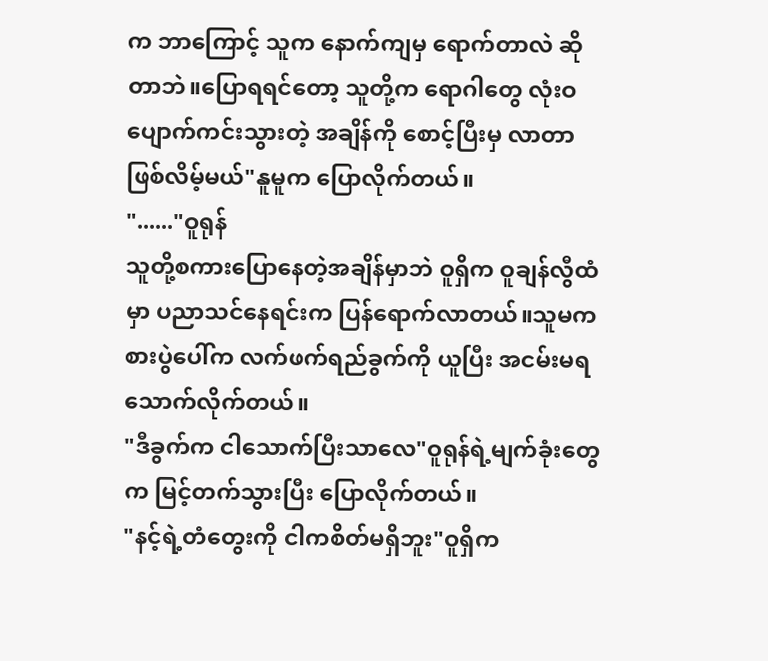က ဘာကြောင့် သူက နောက်ကျမှ ရောက်တာလဲ ဆိုတာဘဲ။ပြောရရင်တော့ သူတို့က ရောဂါတွေ လုံးဝပျောက်ကင်းသွားတဲ့ အချိန်ကို စောင့်ပြီးမှ လာတာဖြစ်လိမ့်မယ်"နူမူက ပြောလိုက်တယ်။
"......"ဝူရုန်
သူတို့စကားပြောနေတဲ့အချိန်မှာဘဲ ဝူရှိက ဝူချန်လွီထံမှာ ပညာသင်နေရင်းက ပြန်ရောက်လာတယ်။သူမက စားပွဲပေါ်က လက်ဖက်ရည်ခွက်ကို ယူပြီး အငမ်းမရသောက်လိုက်တယ်။
"ဒီခွက်က ငါသောက်ပြီးသာလေ"ဝူရုန်ရဲ့မျက်ခုံးတွေက မြင့်တက်သွားပြီး ပြောလိုက်တယ်။
"နင့်ရဲ့တံတွေးကို ငါကစိတ်မရှိဘူး"ဝူရှိက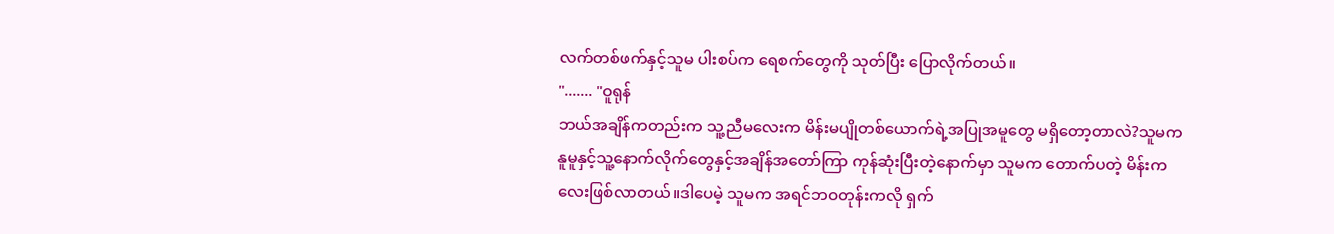လက်တစ်ဖက်နှင့်သူမ ပါးစပ်က ရေစက်တွေကို သုတ်ပြီး ပြောလိုက်တယ်။
"....... "ဝူရုန်
ဘယ်အချိန်ကတည်းက သူ့ညီမလေးက မိန်းမပျိုတစ်ယောက်ရဲ့အပြုအမူတွေ မရှိတော့တာလဲ?သူမက နူမူနှင့်သူ့နောက်လိုက်တွေနှင့်အချိန်အတော်ကြာ ကုန်ဆုံးပြီးတဲ့နောက်မှာ သူမက တောက်ပတဲ့ မိန်းကလေးဖြစ်လာတယ်။ဒါပေမဲ့ သူမက အရင်ဘဝတုန်းကလို ရှက်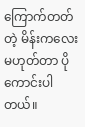ကြောက်တတ်တဲ့ မိန်းကလေးမဟုတ်တာ ပိုကောင်းပါတယ်။